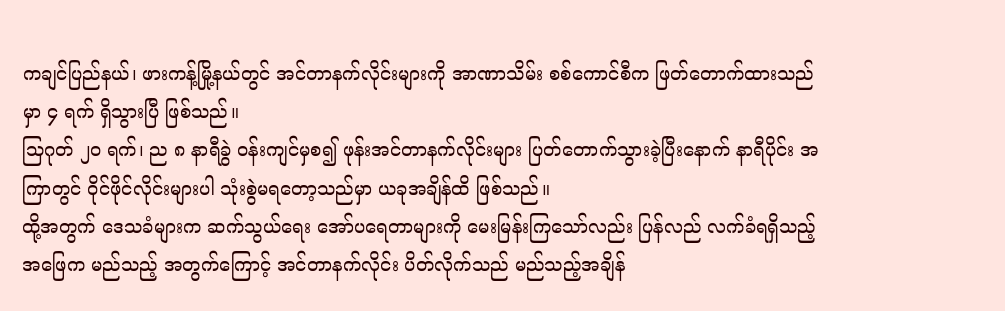ကချင်ပြည်နယ်၊ ဖားကန့်မြို့နယ်တွင် အင်တာနက်လိုင်းများကို အာဏာသိမ်း စစ်ကောင်စီက ဖြတ်တောက်ထားသည် မှာ ၄ ရက် ရှိသွားပြီ ဖြစ်သည်။
သြဂုတ် ၂၀ ရက်၊ ည ၈ နာရီခွဲ ဝန်းကျင်မှစ၍ ဖုန်းအင်တာနက်လိုင်းများ ပြတ်တောက်သွားခဲ့ပြီးနောက် နာရီပိုင်း အကြာတွင် ဝိုင်ဖိုင်လိုင်းများပါ သုံးစွဲမရတော့သည်မှာ ယခုအချိန်ထိ ဖြစ်သည်။
ထို့အတွက် ဒေသခံများက ဆက်သွယ်ရေး အော်ပရေတာများကို မေးမြန်းကြသော်လည်း ပြန်လည် လက်ခံရရှိသည့် အဖြေက မည်သည့် အတွက်ကြောင့် အင်တာနက်လိုင်း ပိတ်လိုက်သည် မည်သည့်အချိန်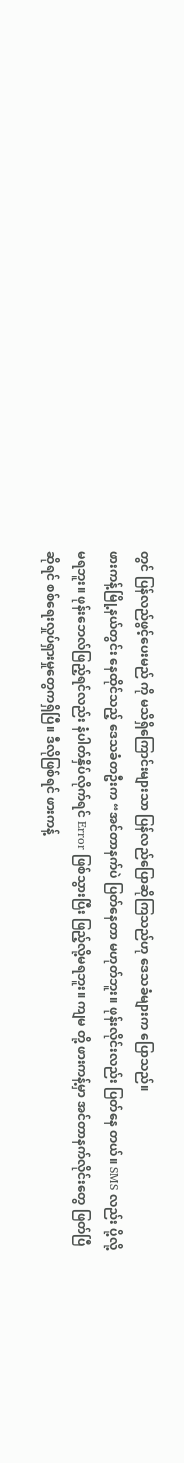တွင် ပြန်လည်ဖွင့်ပေးမည် ကို မသိရှိကြောင်းများသာ ပြန်လည်ပြောဆိုကြသည်ဟု ဒေသခံများက ပြောသည်။
ဖားကန့်မြို့နယ်တွင်း နေထိုင်သည့် ဒေသခံတဦးက “အင်တာနက်ပဲ ပြတ်နေတာ မဟုတ်ဘူး။ ဖုန်းလိုင်းလည်း ပြတ်နေ တယ်။ SMS လည်း ပို့လို့မရဘူး။ ဖုန်းဘေလ်ဖြည့်ရင်လည်း နံပါတ်နှိပ်လိုက်ရင် Error ဖြစ်သွားပြီး ဖြည့်လို့မရဘူး။ ကျမ တို့ ဖားကန့်မှာ အင်တာနက်လိုင်းတွေ ဖြတ်ပြီဆိုရင် စစ်ရေးလှုပ်ရှားမှုတွေကရှိပြီ။ ဒီလိုဖြစ်ရင် ဖားကန့်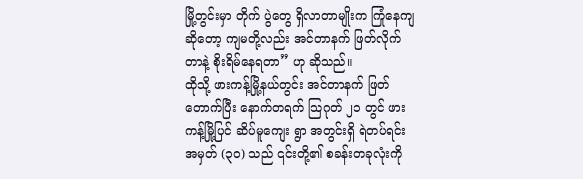မြို့တွင်းမှာ တိုက် ပွဲတွေ ရှိလာတာမျိုးက ကြုံနေကျဆိုတော့ ကျမတို့လည်း အင်တာနက် ဖြတ်လိုက်တာနဲ့ စိုးရိမ်နေရတာ” ဟု ဆိုသည်။
ထိုသို့ ဖားကန့်မြို့နယ်တွင်း အင်တာနက် ဖြတ်တောက်ပြီး နောက်တရက် သြဂုတ် ၂၁ တွင် ဖားကန့်မြို့ပြင် ဆိပ်မူကျေး ရွာ အတွင်းရှိ ရဲတပ်ရင်း အမှတ် (၃၀) သည် ၎င်းတို့၏ စခန်းတခုလုံးကို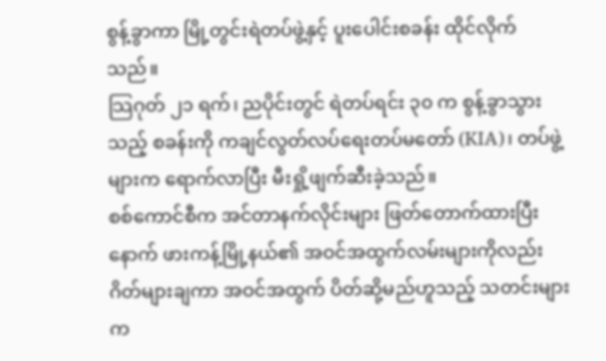စွန့်ခွာကာ မြို့တွင်းရဲတပ်ဖွဲ့နှင့် ပူးပေါင်းစခန်း ထိုင်လိုက်သည်။
သြဂုတ် ၂၁ ရက်၊ ညပိုင်းတွင် ရဲတပ်ရင်း ၃၀ က စွန့်ခွာသွားသည့် စခန်းကို ကချင်လွတ်လပ်ရေးတပ်မတော် (KIA)၊ တပ်ဖွဲ့များက ရောက်လာပြီး မီးရှို့ဖျက်ဆီးခဲ့သည်။
စစ်ကောင်စီက အင်တာနက်လိုင်းများ ဖြတ်တောက်ထားပြီးနောက် ဖားကန့်မြို့နယ်၏ အဝင်အထွက်လမ်းများကိုလည်း ဂိတ်များချကာ အဝင်အထွက် ပိတ်ဆို့မည်ဟူသည့် သတင်းများက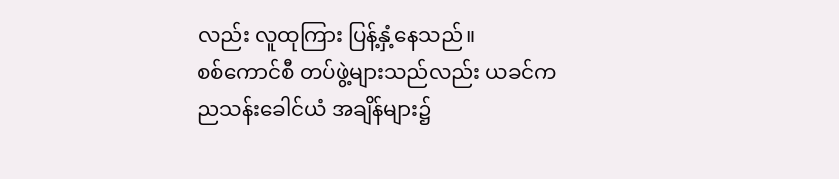လည်း လူထုကြား ပြန့်နှံ့နေသည်။
စစ်ကောင်စီ တပ်ဖွဲ့များသည်လည်း ယခင်က ညသန်းခေါင်ယံ အချိန်များ၌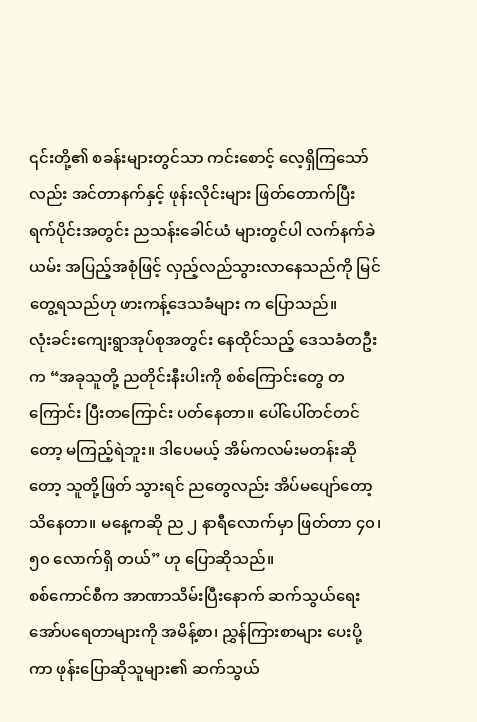၎င်းတို့၏ စခန်းများတွင်သာ ကင်းစောင့် လေ့ရှိကြသော်လည်း အင်တာနက်နှင့် ဖုန်းလိုင်းများ ဖြတ်တောက်ပြီး ရက်ပိုင်းအတွင်း ညသန်းခေါင်ယံ များတွင်ပါ လက်နက်ခဲယမ်း အပြည့်အစုံဖြင့် လှည့်လည်သွားလာနေသည်ကို မြင်တွေ့ရသည်ဟု ဖားကန့်ဒေသခံများ က ပြောသည်။
လုံးခင်းကျေးရွာအုပ်စုအတွင်း နေထိုင်သည့် ဒေသခံတဦးက “အခုသူတို့ ညတိုင်းနီးပါးကို စစ်ကြောင်းတွေ တကြောင်း ပြီးတကြောင်း ပတ်နေတာ။ ပေါ်ပေါ်တင်တင်တော့ မကြည့်ရဲဘူး။ ဒါပေမယ့် အိမ်ကလမ်းမတန်းဆိုတော့ သူတို့ဖြတ် သွားရင် ညတွေလည်း အိပ်မပျော်တော့ သိနေတာ။ မနေ့ကဆို ည ၂ နာရီလောက်မှာ ဖြတ်တာ ၄၀၊ ၅၀ လောက်ရှိ တယ်” ဟု ပြောဆိုသည်။
စစ်ကောင်စီက အာဏာသိမ်းပြီးနောက် ဆက်သွယ်ရေး အော်ပရေတာများကို အမိန့်စာ၊ ညွှန်ကြားစာများ ပေးပို့ကာ ဖုန်းပြောဆိုသူများ၏ ဆက်သွယ်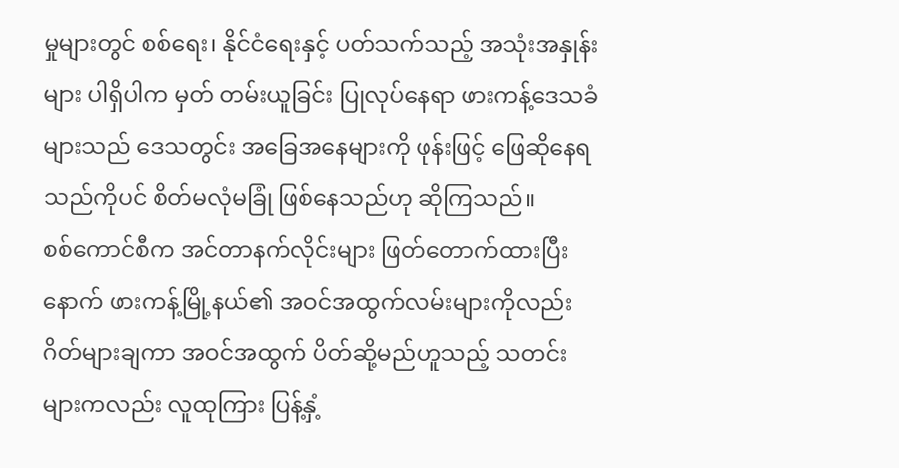မှုများတွင် စစ်ရေး၊ နိုင်ငံရေးနှင့် ပတ်သက်သည့် အသုံးအနှုန်းများ ပါရှိပါက မှတ် တမ်းယူခြင်း ပြုလုပ်နေရာ ဖားကန့်ဒေသခံများသည် ဒေသတွင်း အခြေအနေများကို ဖုန်းဖြင့် ဖြေဆိုနေရသည်ကိုပင် စိတ်မလုံမခြုံ ဖြစ်နေသည်ဟု ဆိုကြသည်။
စစ်ကောင်စီက အင်တာနက်လိုင်းများ ဖြတ်တောက်ထားပြီးနောက် ဖားကန့်မြို့နယ်၏ အဝင်အထွက်လမ်းများကိုလည်း ဂိတ်များချကာ အဝင်အထွက် ပိတ်ဆို့မည်ဟူသည့် သတင်းများကလည်း လူထုကြား ပြန့်နှံ့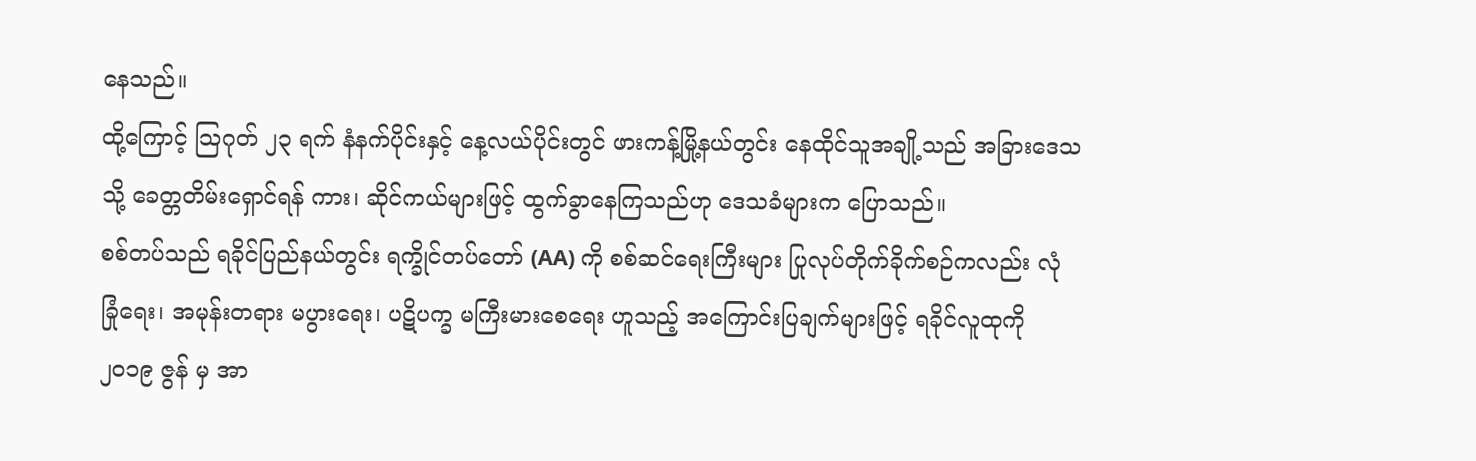နေသည်။
ထို့ကြောင့် သြဂုတ် ၂၃ ရက် နံနက်ပိုင်းနှင့် နေ့လယ်ပိုင်းတွင် ဖားကန့်မြို့နယ်တွင်း နေထိုင်သူအချို့သည် အခြားဒေသ သို့ ခေတ္တတိမ်းရှောင်ရန် ကား၊ ဆိုင်ကယ်များဖြင့် ထွက်ခွာနေကြသည်ဟု ဒေသခံများက ပြောသည်။
စစ်တပ်သည် ရခိုင်ပြည်နယ်တွင်း ရက္ခိုင်တပ်တော် (AA) ကို စစ်ဆင်ရေးကြီးများ ပြုလုပ်တိုက်ခိုက်စဉ်ကလည်း လုံ ခြုံရေး၊ အမုန်းတရား မပွားရေး၊ ပဋိပက္ခ မကြီးမားစေရေး ဟူသည့် အကြောင်းပြချက်များဖြင့် ရခိုင်လူထုကို ၂၀၁၉ ဇွန် မှ အာ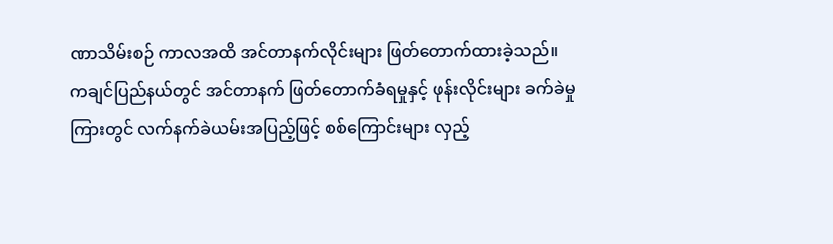ဏာသိမ်းစဉ် ကာလအထိ အင်တာနက်လိုင်းများ ဖြတ်တောက်ထားခဲ့သည်။
ကချင်ပြည်နယ်တွင် အင်တာနက် ဖြတ်တောက်ခံရမှုနှင့် ဖုန်းလိုင်းများ ခက်ခဲမှုကြားတွင် လက်နက်ခဲယမ်းအပြည့်ဖြင့် စစ်ကြောင်းများ လှည့်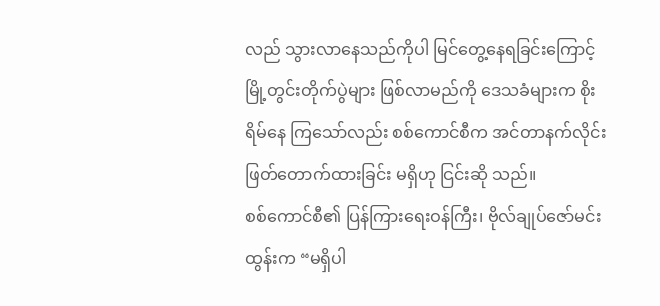လည် သွားလာနေသည်ကိုပါ မြင်တွေ့နေရခြင်းကြောင့် မြို့တွင်းတိုက်ပွဲများ ဖြစ်လာမည်ကို ဒေသခံများက စိုးရိမ်နေ ကြသော်လည်း စစ်ကောင်စီက အင်တာနက်လိုင်း ဖြတ်တောက်ထားခြင်း မရှိဟု ငြင်းဆို သည်။
စစ်ကောင်စီ၏ ပြန်ကြားရေးဝန်ကြီး၊ ဗိုလ်ချုပ်ဇော်မင်းထွန်းက “မရှိပါ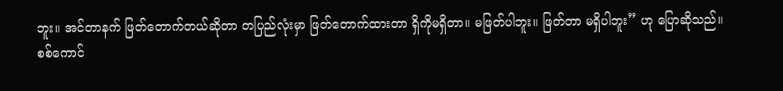ဘူး။ အင်တာနက် ဖြတ်တောက်တယ်ဆိုတာ တပြည်လုံးမှာ ဖြတ်တောက်ထားတာ ရှိကိုမရှိတာ။ မဖြတ်ပါဘူး။ ဖြတ်တာ မရှိပါဘူး” ဟု ပြောဆိုသည်။
စစ်ကောင်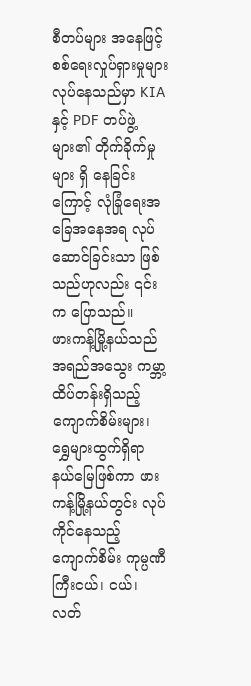စီတပ်များ အနေဖြင့် စစ်ရေးလှုပ်ရှားမှုများ လုပ်နေသည်မှာ KIA နှင့် PDF တပ်ဖွဲ့များ၏ တိုက်ခိုက်မှုများ ရှိ နေခြင်းကြောင့် လုံခြုံရေးအခြေအနေအရ လုပ်ဆောင်ခြင်းသာ ဖြစ်သည်ဟုလည်း ၎င်းက ပြောသည်။
ဖားကန့်မြို့နယ်သည် အရည်အသွေး ကမ္ဘာ့ထိပ်တန်းရှိသည့် ကျောက်စိမ်းများ၊ ရွှေများထွက်ရှိရာ နယ်မြေဖြစ်ကာ ဖား ကန့်မြို့နယ်တွင်း လုပ်ကိုင်နေသည့် ကျောက်စိမ်း ကုမ္ပဏီကြီးငယ်၊ ငယ်၊ လတ်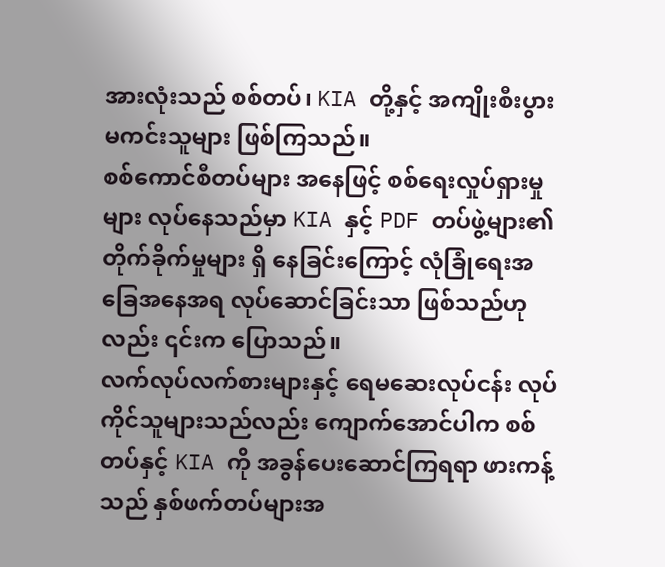အားလုံးသည် စစ်တပ်၊ KIA တို့နှင့် အကျိုးစီးပွား မကင်းသူများ ဖြစ်ကြသည်။
စစ်ကောင်စီတပ်များ အနေဖြင့် စစ်ရေးလှုပ်ရှားမှုများ လုပ်နေသည်မှာ KIA နှင့် PDF တပ်ဖွဲ့များ၏ တိုက်ခိုက်မှုများ ရှိ နေခြင်းကြောင့် လုံခြုံရေးအခြေအနေအရ လုပ်ဆောင်ခြင်းသာ ဖြစ်သည်ဟုလည်း ၎င်းက ပြောသည်။
လက်လုပ်လက်စားများနှင့် ရေမဆေးလုပ်ငန်း လုပ်ကိုင်သူများသည်လည်း ကျောက်အောင်ပါက စစ်တပ်နှင့် KIA ကို အခွန်ပေးဆောင်ကြရရာ ဖားကန့်သည် နှစ်ဖက်တပ်များအ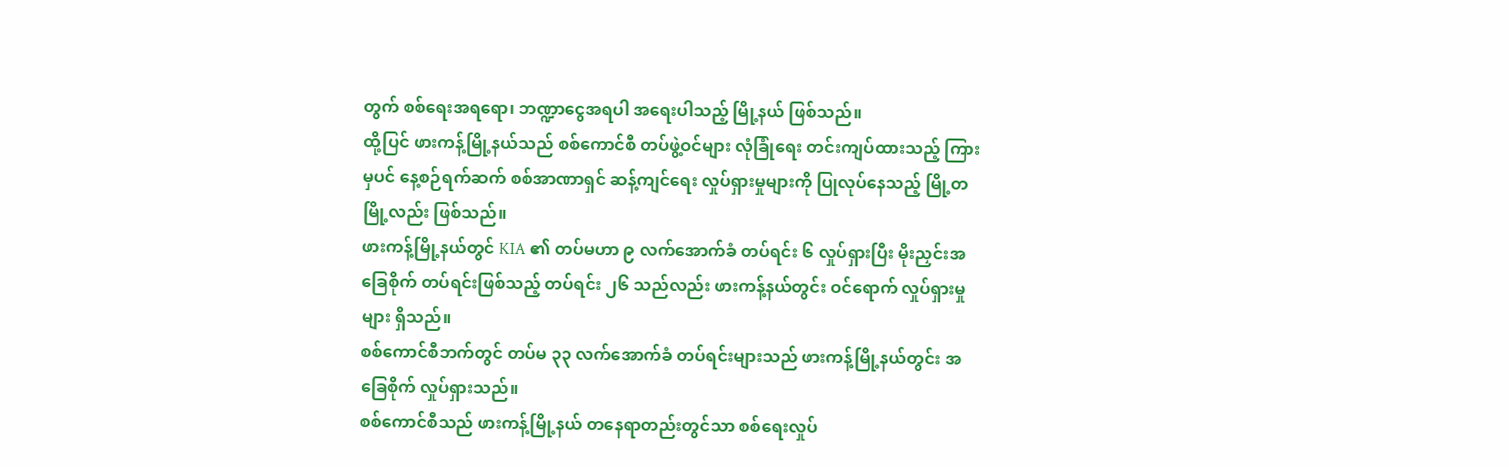တွက် စစ်ရေးအရရော၊ ဘဏ္ဍာငွေအရပါ အရေးပါသည့် မြို့နယ် ဖြစ်သည်။
ထို့ပြင် ဖားကန့်မြို့နယ်သည် စစ်ကောင်စီ တပ်ဖွဲ့ဝင်များ လုံခြုံရေး တင်းကျပ်ထားသည့် ကြားမှပင် နေ့စဉ်ရက်ဆက် စစ်အာဏာရှင် ဆန့်ကျင်ရေး လှုပ်ရှားမှုများကို ပြုလုပ်နေသည့် မြို့တမြို့လည်း ဖြစ်သည်။
ဖားကန့်မြို့နယ်တွင် KIA ၏ တပ်မဟာ ၉ လက်အောက်ခံ တပ်ရင်း ၆ လှုပ်ရှားပြီး မိုးညှင်းအခြေစိုက် တပ်ရင်းဖြစ်သည့် တပ်ရင်း ၂၆ သည်လည်း ဖားကန့်နယ်တွင်း ဝင်ရောက် လှုပ်ရှားမှုများ ရှိသည်။
စစ်ကောင်စီဘက်တွင် တပ်မ ၃၃ လက်အောက်ခံ တပ်ရင်းများသည် ဖားကန့်မြို့နယ်တွင်း အခြေစိုက် လှုပ်ရှားသည်။
စစ်ကောင်စီသည် ဖားကန့်မြို့နယ် တနေရာတည်းတွင်သာ စစ်ရေးလှုပ်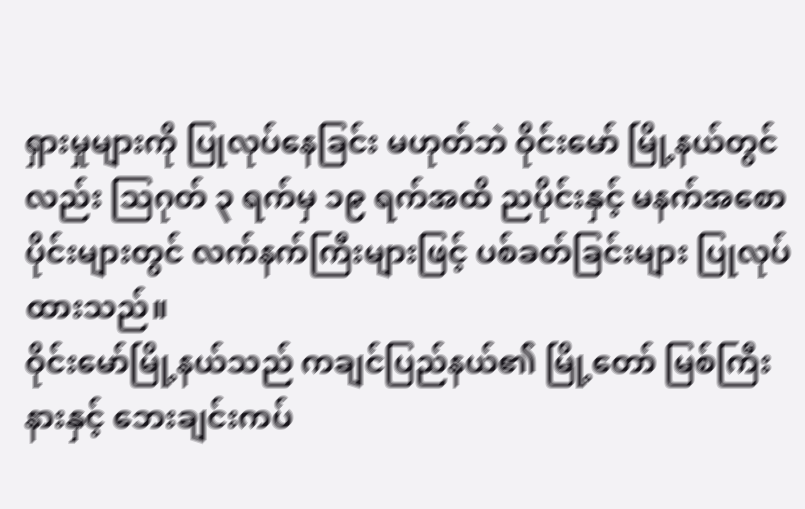ရှားမှုများကို ပြုလုပ်နေခြင်း မဟုတ်ဘဲ ဝိုင်းမော် မြို့နယ်တွင်လည်း သြဂုတ် ၃ ရက်မှ ၁၉ ရက်အထိ ညပိုင်းနှင့် မနက်အစောပိုင်းများတွင် လက်နက်ကြီးများဖြင့် ပစ်ခတ်ခြင်းများ ပြုလုပ်ထားသည်။
ဝိုင်းမော်မြို့နယ်သည် ကချင်ပြည်နယ်၏ မြို့တော် မြစ်ကြီးနားနှင့် ဘေးချင်းကပ်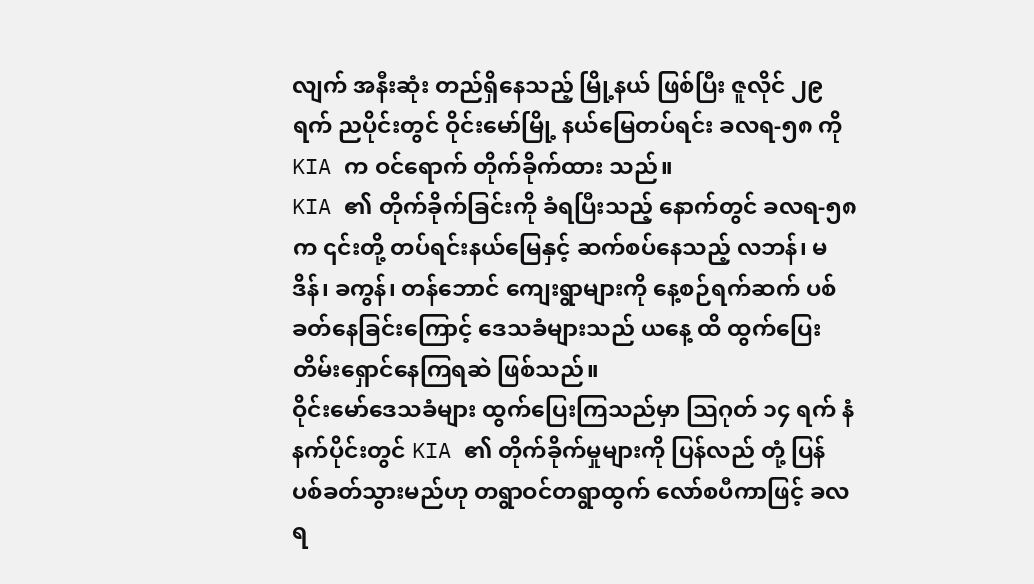လျက် အနီးဆုံး တည်ရှိနေသည့် မြို့နယ် ဖြစ်ပြီး ဇူလိုင် ၂၉ ရက် ညပိုင်းတွင် ဝိုင်းမော်မြို့ နယ်မြေတပ်ရင်း ခလရ-၅၈ ကို KIA က ဝင်ရောက် တိုက်ခိုက်ထား သည်။
KIA ၏ တိုက်ခိုက်ခြင်းကို ခံရပြီးသည့် နောက်တွင် ခလရ-၅၈ က ၎င်းတို့ တပ်ရင်းနယ်မြေနှင့် ဆက်စပ်နေသည့် လဘန်၊ မဒိန်၊ ခကွန်၊ တန်ဘောင် ကျေးရွာများကို နေ့စဉ်ရက်ဆက် ပစ်ခတ်နေခြင်းကြောင့် ဒေသခံများသည် ယနေ့ ထိ ထွက်ပြေးတိမ်းရှောင်နေကြရဆဲ ဖြစ်သည်။
ဝိုင်းမော်ဒေသခံများ ထွက်ပြေးကြသည်မှာ သြဂုတ် ၁၄ ရက် နံနက်ပိုင်းတွင် KIA ၏ တိုက်ခိုက်မှုများကို ပြန်လည် တုံ့ ပြန် ပစ်ခတ်သွားမည်ဟု တရွာဝင်တရွာထွက် လော်စပီကာဖြင့် ခလရ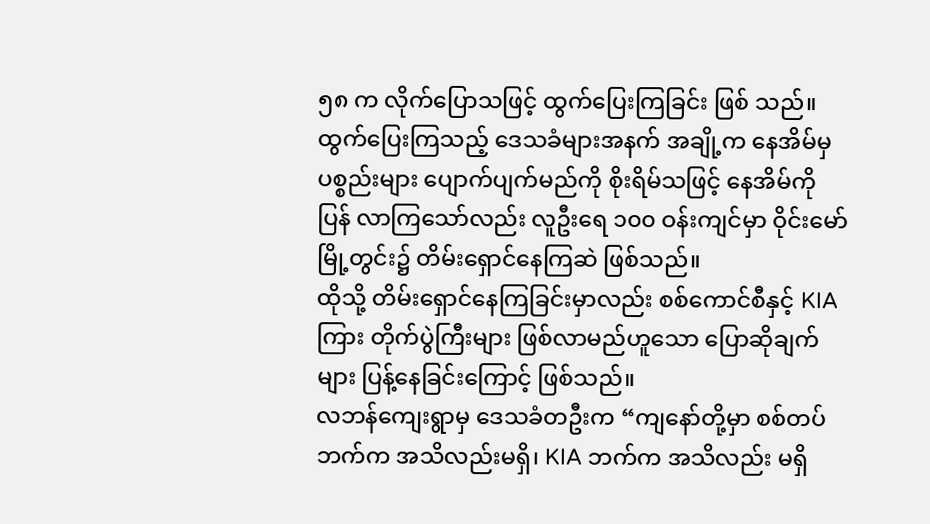၅၈ က လိုက်ပြောသဖြင့် ထွက်ပြေးကြခြင်း ဖြစ် သည်။
ထွက်ပြေးကြသည့် ဒေသခံများအနက် အချို့က နေအိမ်မှပစ္စည်းများ ပျောက်ပျက်မည်ကို စိုးရိမ်သဖြင့် နေအိမ်ကို ပြန် လာကြသော်လည်း လူဦးရေ ၁၀၀ ဝန်းကျင်မှာ ဝိုင်းမော်မြို့တွင်း၌ တိမ်းရှောင်နေကြဆဲ ဖြစ်သည်။
ထိုသို့ တိမ်းရှောင်နေကြခြင်းမှာလည်း စစ်ကောင်စီနှင့် KIA ကြား တိုက်ပွဲကြီးများ ဖြစ်လာမည်ဟူသော ပြောဆိုချက် များ ပြန့်နေခြင်းကြောင့် ဖြစ်သည်။
လဘန်ကျေးရွာမှ ဒေသခံတဦးက “ကျနော်တို့မှာ စစ်တပ်ဘက်က အသိလည်းမရှိ၊ KIA ဘက်က အသိလည်း မရှိ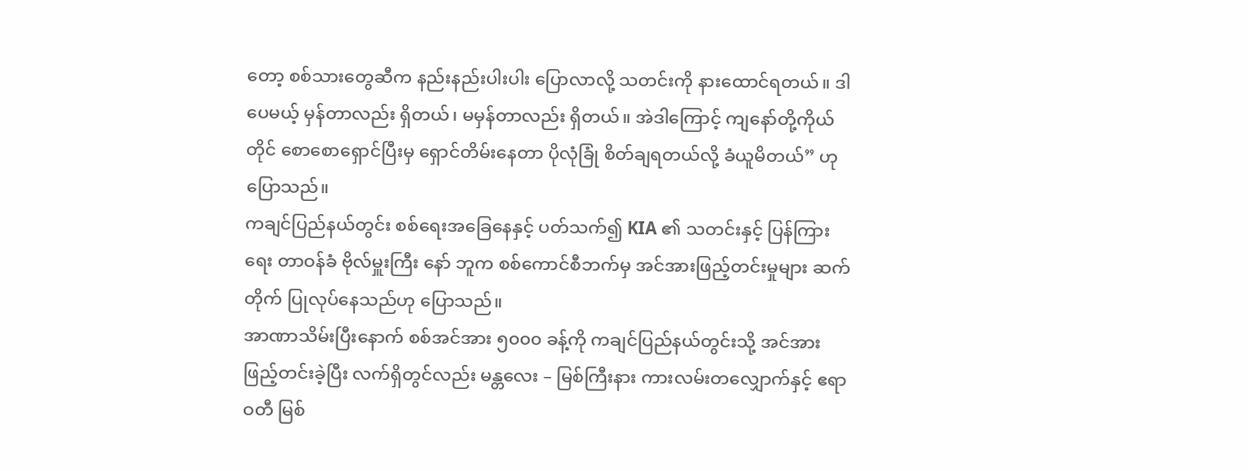တော့ စစ်သားတွေဆီက နည်းနည်းပါးပါး ပြောလာလို့ သတင်းကို နားထောင်ရတယ်။ ဒါပေမယ့် မှန်တာလည်း ရှိတယ်၊ မမှန်တာလည်း ရှိတယ်။ အဲဒါကြောင့် ကျနော်တို့ကိုယ်တိုင် စောစောရှောင်ပြီးမှ ရှောင်တိမ်းနေတာ ပိုလုံခြုံ စိတ်ချရတယ်လို့ ခံယူမိတယ်” ဟု ပြောသည်။
ကချင်ပြည်နယ်တွင်း စစ်ရေးအခြေနေနှင့် ပတ်သက်၍ KIA ၏ သတင်းနှင့် ပြန်ကြားရေး တာဝန်ခံ ဗိုလ်မှူးကြီး နော် ဘူက စစ်ကောင်စီဘက်မှ အင်အားဖြည့်တင်းမှုများ ဆက်တိုက် ပြုလုပ်နေသည်ဟု ပြောသည်။
အာဏာသိမ်းပြီးနောက် စစ်အင်အား ၅၀၀၀ ခန့်ကို ကချင်ပြည်နယ်တွင်းသို့ အင်အားဖြည့်တင်းခဲ့ပြီး လက်ရှိတွင်လည်း မန္တလေး – မြစ်ကြီးနား ကားလမ်းတလျှောက်နှင့် ဧရာဝတီ မြစ်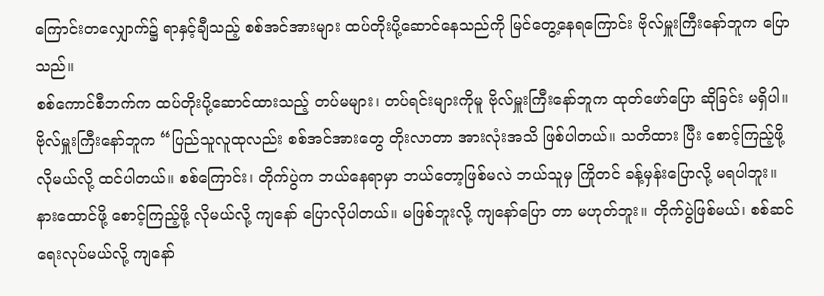ကြောင်းတလျှောက်၌ ရာနှင့်ချီသည့် စစ်အင်အားများ ထပ်တိုးပို့ဆောင်နေသည်ကို မြင်တွေ့နေရကြောင်း ဗိုလ်မှူးကြီးနော်ဘူက ပြောသည်။
စစ်ကောင်စီဘက်က ထပ်တိုးပို့ဆောင်ထားသည့် တပ်မများ၊ တပ်ရင်းများကိုမူ ဗိုလ်မှူးကြီးနော်ဘူက ထုတ်ဖော်ပြော ဆိုခြင်း မရှိပါ။
ဗိုလ်မှူးကြီးနော်ဘူက “ပြည်သူလူထုလည်း စစ်အင်အားတွေ တိုးလာတာ အားလုံးအသိ ဖြစ်ပါတယ်။ သတိထား ပြီး စောင့်ကြည့်ဖို့ လိုမယ်လို့ ထင်ပါတယ်။ စစ်ကြောင်း၊ တိုက်ပွဲက ဘယ်နေရာမှာ ဘယ်တော့ဖြစ်မလဲ ဘယ်သူမှ ကြိုတင် ခန့်မှန်းပြောလို့ မရပါဘူး။ နားထောင်ဖို့ စောင့်ကြည့်ဖို့ လိုမယ်လို့ ကျနော် ပြောလိုပါတယ်။ မဖြစ်ဘူးလို့ ကျနော်ပြော တာ မဟုတ်ဘူး။ တိုက်ပွဲဖြစ်မယ်၊ စစ်ဆင်ရေးလုပ်မယ်လို့ ကျနော်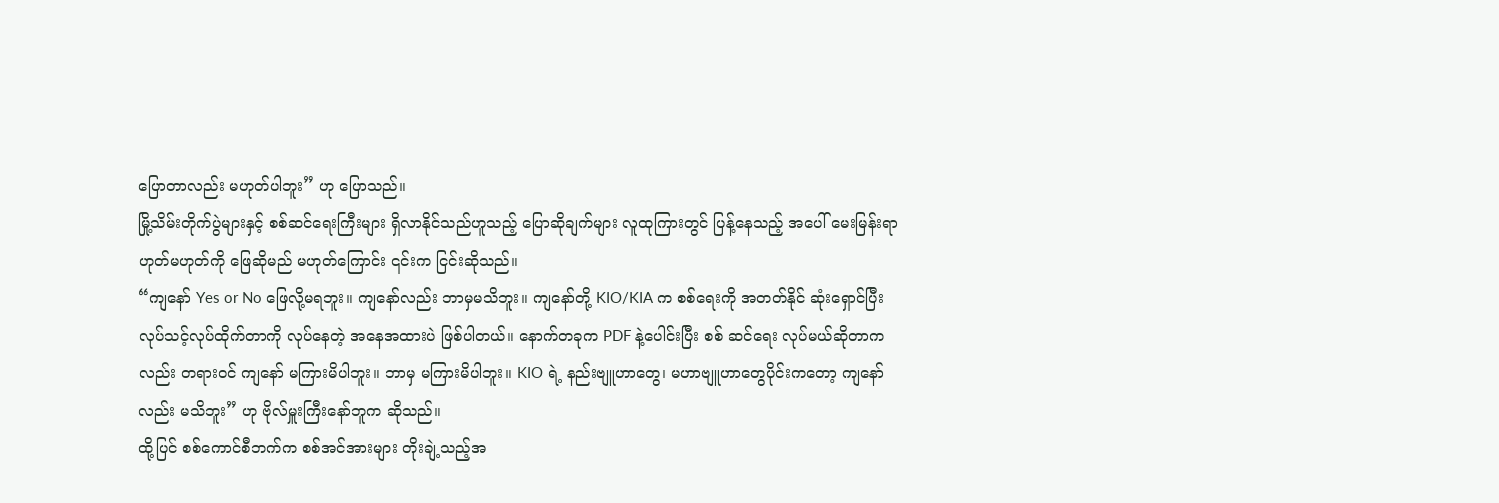ပြောတာလည်း မဟုတ်ပါဘူး” ဟု ပြောသည်။
မြို့သိမ်းတိုက်ပွဲများနှင့် စစ်ဆင်ရေးကြီးများ ရှိလာနိုင်သည်ဟူသည့် ပြောဆိုချက်များ လူထုကြားတွင် ပြန့်နေသည့် အပေါ် မေးမြန်းရာ ဟုတ်မဟုတ်ကို ဖြေဆိုမည် မဟုတ်ကြောင်း ၎င်းက ငြင်းဆိုသည်။
“ကျနော် Yes or No ဖြေလို့မရဘူး။ ကျနော်လည်း ဘာမှမသိဘူး။ ကျနော်တို့ KIO/KIA က စစ်ရေးကို အတတ်နိုင် ဆုံးရှောင်ပြီး လုပ်သင့်လုပ်ထိုက်တာကို လုပ်နေတဲ့ အနေအထားပဲ ဖြစ်ပါတယ်။ နောက်တခုက PDF နဲ့ပေါင်းပြီး စစ် ဆင်ရေး လုပ်မယ်ဆိုတာကလည်း တရားဝင် ကျနော် မကြားမိပါဘူး။ ဘာမှ မကြားမိပါဘူး။ KIO ရဲ့ နည်းဗျူဟာတွေ၊ မဟာဗျူဟာတွေပိုင်းကတော့ ကျနော်လည်း မသိဘူး” ဟု ဗိုလ်မှူးကြီးနော်ဘူက ဆိုသည်။
ထို့ပြင် စစ်ကောင်စီဘက်က စစ်အင်အားများ တိုးချဲ့သည့်အ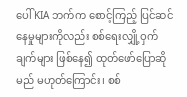ပေါ် KIA ဘက်က စောင့်ကြည့် ပြင်ဆင်နေမှုများကိုလည်း စစ်ရေးလျှို့ဝှက်ချက်များ ဖြစ်နေ၍ ထုတ်ဖော်ပြောဆိုမည် မဟုတ်ကြောင်း၊ စစ်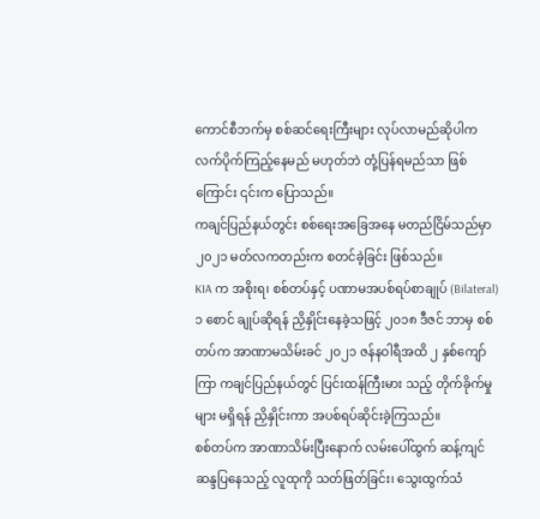ကောင်စီဘက်မှ စစ်ဆင်ရေးကြီးများ လုပ်လာမည်ဆိုပါက လက်ပိုက်ကြည့်နေမည် မဟုတ်ဘဲ တုံ့ပြန်ရမည်သာ ဖြစ်ကြောင်း ၎င်းက ပြောသည်။
ကချင်ပြည်နယ်တွင်း စစ်ရေးအခြေအနေ မတည်ငြိမ်သည်မှာ ၂၀၂၁ မတ်လကတည်းက စတင်ခဲ့ခြင်း ဖြစ်သည်။
KIA က အစိုးရ၊ စစ်တပ်နှင့် ပဏာမအပစ်ရပ်စာချုပ် (Bilateral) ၁ စောင် ချုပ်ဆိုရန် ညှိနှိုင်းနေခဲ့သဖြင့် ၂၀၁၈ ဒီဇင် ဘာမှ စစ်တပ်က အာဏာမသိမ်းခင် ၂၀၂၁ ဇန်နဝါရီအထိ ၂ နှစ်ကျော်ကြာ ကချင်ပြည်နယ်တွင် ပြင်းထန်ကြီးမား သည့် တိုက်ခိုက်မှုများ မရှိရန် ညှိနှိုင်းကာ အပစ်ရပ်ဆိုင်းခဲ့ကြသည်။
စစ်တပ်က အာဏာသိမ်းပြီးနောက် လမ်းပေါ်ထွက် ဆန့်ကျင်ဆန္ဒပြနေသည့် လူထုကို သတ်ဖြတ်ခြင်း၊ သွေးထွက်သံ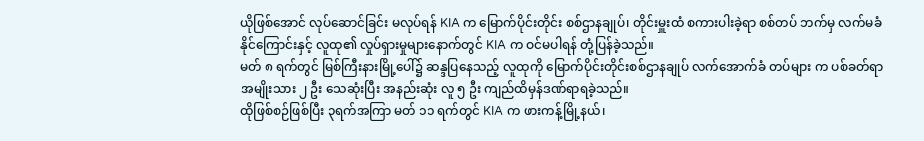ယိုဖြစ်အောင် လုပ်ဆောင်ခြင်း မလုပ်ရန် KIA က မြောက်ပိုင်းတိုင်း စစ်ဌာနချုပ်၊ တိုင်းမှူးထံ စကားပါးခဲ့ရာ စစ်တပ် ဘက်မှ လက်မခံနိုင်ကြောင်းနှင့် လူထု၏ လှုပ်ရှားမှုများနောက်တွင် KIA က ဝင်မပါရန် တုံ့ပြန်ခဲ့သည်။
မတ် ၈ ရက်တွင် မြစ်ကြီးနားမြို့ပေါ်၌ ဆန္ဒပြနေသည့် လူထုကို မြောက်ပိုင်းတိုင်းစစ်ဌာနချုပ် လက်အောက်ခံ တပ်များ က ပစ်ခတ်ရာ အမျိုးသား ၂ ဦး သေဆုံးပြီး အနည်းဆုံး လူ ၅ ဦး ကျည်ထိမှန်ဒဏ်ရာရခဲ့သည်။
ထိုဖြစ်စဉ်ဖြစ်ပြီး ၃ရက်အကြာ မတ် ၁၁ ရက်တွင် KIA က ဖားကန့်မြို့နယ်၊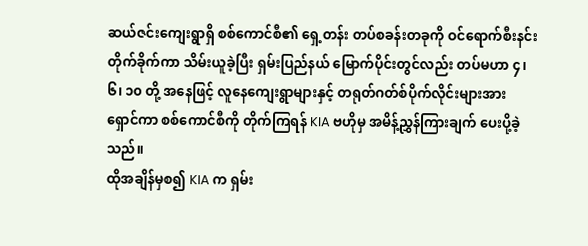ဆယ်ဇင်းကျေးရွာရှိ စစ်ကောင်စီ၏ ရှေ့တန်း တပ်စခန်းတခုကို ဝင်ရောက်စီးနင်း တိုက်ခိုက်ကာ သိမ်းယူခဲ့ပြီး ရှမ်းပြည်နယ် မြောက်ပိုင်းတွင်လည်း တပ်မဟာ ၄၊ ၆၊ ၁၀ တို့ အနေဖြင့် လူနေကျေးရွာများနှင့် တရုတ်ဂတ်စ်ပိုက်လိုင်းများအား ရှောင်ကာ စစ်ကောင်စီကို တိုက်ကြရန် KIA ဗဟိုမှ အမိန့်ညွှန်ကြားချက် ပေးပို့ခဲ့သည်။
ထိုအချိန်မှစ၍ KIA က ရှမ်း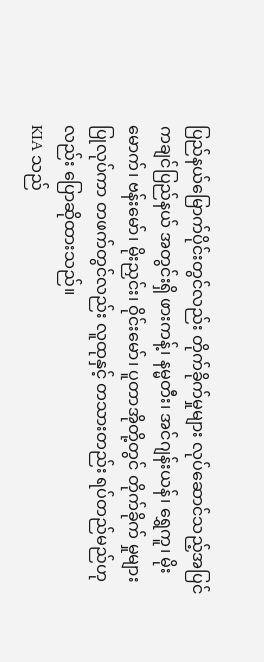ပြည်နယ်မြောက်ပိုင်းတွင်လည်း တိုက်ခိုက်မှုများ လုပ်ဆောင်သည့်အပြင် ကချင်ပြည်နယ် အတွင်းရှိ ဖားကန့်၊ နမ္မတီး၊ အင်ဂျန်းယန်၊ ရွှေကူ၊ မိုးမောက်၊ ဗန်းမော်၊ မိုးညှင်း၊ ဝိုင်းမော်၊ ပူတာအိုတို့တွင် တိုက်ခိုက် မှုများ ပြုလုပ်ကာ တဖက်တွင်လည်း လူထုနှင့် တသားတည်း ရပ်တည်မည်ဟုလည်း ပြောဆိုထားသည်။
KIA သည်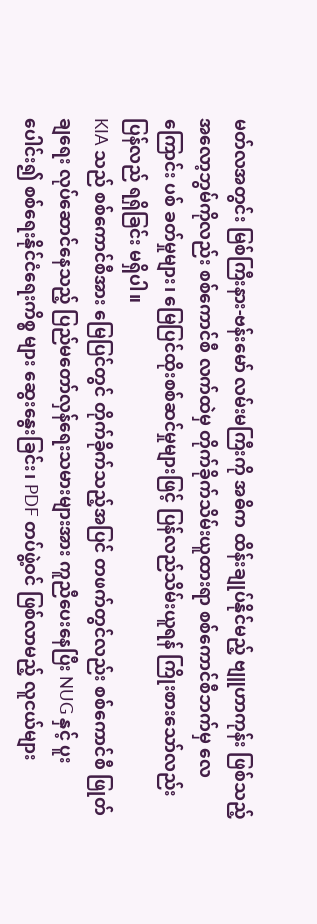မတ်လအတွင်း မြစ်ကြီးနား-ဗန်းမော် လမ်းမကြီးကို အဓိက ထိန်းချုပ်နိုင်မည့် ဗျူဟာကုန်း ဖြစ်သည့် အလော့ဘွမ်ကိုလည်း စစ်ကောင်စီ လက်ထဲမှ တိုက်ခိုက်သိမ်းယူထားရာ စစ်ကောင်စီဘက်မှ လေကြောင်း ပစ် ခတ်မှုများ၊ မြေပြင်ထိုးစစ်ဆင်မှုများဖြင့် ပြန်လည်သိမ်းယူရန် ကြိုးစားသော်လည်း ပြန်လည် ရရှိခြင်း မရှိပါ။
KIA သည် စစ်ကောင်စီအား မြေပြင်တွင် တိုက်ခိုက်သည့်အပြင် တဖက်တွင်လည်း စစ်ကောင်စီ ဖြုတ်ချရေး လုပ်ဆောင်နေသည့် ပြည်မတော်လှန်ရေးသမားများအား ကူညီပေးနေပြီး NUG နှင့် ပူးပေါင်း၍ စစ်ရေးနိုင်ငံရေးကိစ္စ များ ဆွေးနွေးခြင်း၊ PDF တပ်ဖွဲ့ဝင် ဖြစ်လာမည့် လူငယ်များ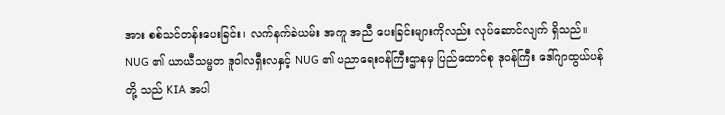အား စစ်သင်တန်းပေးခြင်း၊ လက်နက်ခဲယမ်း အကူ အညီ ပေးခြင်းများကိုလည်း လုပ်ဆောင်လျက် ရှိသည်။
NUG ၏ ယာယီသမ္မတ ဒူဝါလရှီးလနှင့် NUG ၏ ပညာရေးဝန်ကြီးဌာနမှ ပြည်ထောင်စု ဒုဝန်ကြီး ဒေါ်ဂျာထွယ်ပန် တို့ သည် KIA အပါ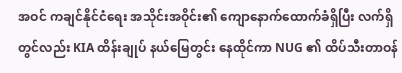အဝင် ကချင်နိုင်ငံရေး အသိုင်းအဝိုင်း၏ ကျောနောက်ထောက်ခံရှိပြီး လက်ရှိတွင်လည်း KIA ထိန်းချုပ် နယ်မြေတွင်း နေထိုင်ကာ NUG ၏ ထိပ်သီးတာဝန်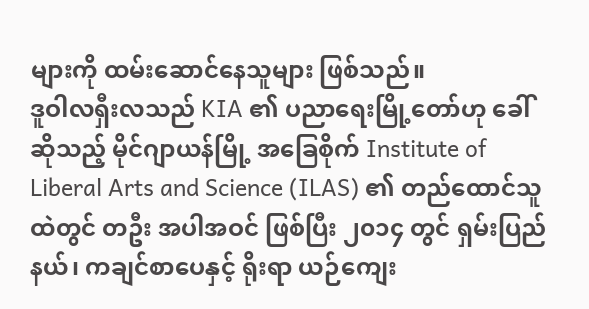များကို ထမ်းဆောင်နေသူများ ဖြစ်သည်။
ဒူဝါလရှီးလသည် KIA ၏ ပညာရေးမြို့တော်ဟု ခေါ်ဆိုသည့် မိုင်ဂျာယန်မြို့ အခြေစိုက် Institute of Liberal Arts and Science (ILAS) ၏ တည်ထောင်သူထဲတွင် တဦး အပါအဝင် ဖြစ်ပြီး ၂၀၁၄ တွင် ရှမ်းပြည်နယ်၊ ကချင်စာပေနှင့် ရိုးရာ ယဉ်ကျေး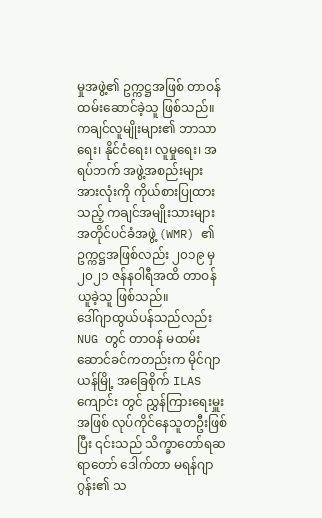မှုအဖွဲ့၏ ဥက္ကဋ္ဌအဖြစ် တာဝန်ထမ်းဆောင်ခဲ့သူ ဖြစ်သည်။
ကချင်လူမျိုးများ၏ ဘာသာရေး၊ နိုင်ငံရေး၊ လူမှုရေး၊ အရပ်ဘက် အဖွဲ့အစည်းများ အားလုံးကို ကိုယ်စားပြုထားသည့် ကချင်အမျိုးသားများ အတိုင်ပင်ခံအဖွဲ့ (WMR) ၏ ဥက္ကဋ္ဌအဖြစ်လည်း ၂၀၁၉ မှ ၂၀၂၁ ဇန်နဝါရီအထိ တာဝန်ယူခဲ့သူ ဖြစ်သည်။
ဒေါ်ဂျာထွယ်ပန်သည်လည်း NUG တွင် တာဝန် မထမ်းဆောင်ခင်ကတည်းက မိုင်ဂျာယန်မြို့ အခြေစိုက် ILAS ကျောင်း တွင် ညွှန်ကြားရေးမှူးအဖြစ် လုပ်ကိုင်နေသူတဦးဖြစ်ပြီး ၎င်းသည် သိက္ခာတော်ရဆရာတော် ဒေါက်တာ မရန်ဂျာဂွန်း၏ သ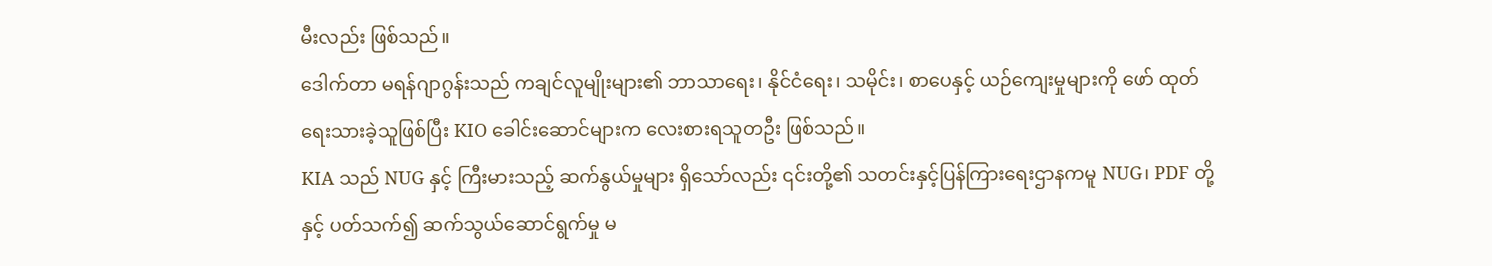မီးလည်း ဖြစ်သည်။
ဒေါက်တာ မရန်ဂျာဂွန်းသည် ကချင်လူမျိုးများ၏ ဘာသာရေး၊ နိုင်ငံရေး၊ သမိုင်း၊ စာပေနှင့် ယဉ်ကျေးမှုများကို ဖော် ထုတ်ရေးသားခဲ့သူဖြစ်ပြီး KIO ခေါင်းဆောင်များက လေးစားရသူတဦး ဖြစ်သည်။
KIA သည် NUG နှင့် ကြီးမားသည့် ဆက်နွယ်မှုများ ရှိသော်လည်း ၎င်းတို့၏ သတင်းနှင့်ပြန်ကြားရေးဌာနကမူ NUG၊ PDF တို့နှင့် ပတ်သက်၍ ဆက်သွယ်ဆောင်ရွက်မှု မ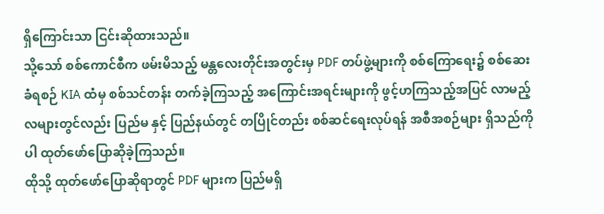ရှိကြောင်းသာ ငြင်းဆိုထားသည်။
သို့သော် စစ်ကောင်စီက ဖမ်းမိသည့် မန္တလေးတိုင်းအတွင်းမှ PDF တပ်ဖွဲ့များကို စစ်ကြောရေး၌ စစ်ဆေးခံရစဉ် KIA ထံမှ စစ်သင်တန်း တက်ခဲ့ကြသည့် အကြောင်းအရင်းများကို ဖွင့်ဟကြသည့်အပြင် လာမည့်လများတွင်လည်း ပြည်မ နှင့် ပြည်နယ်တွင် တပြိုင်တည်း စစ်ဆင်ရေးလုပ်ရန် အစီအစဉ်များ ရှိသည်ကိုပါ ထုတ်ဖော်ပြောဆိုခဲ့ကြသည်။
ထိုသို့ ထုတ်ဖော်ပြောဆိုရာတွင် PDF များက ပြည်မရှိ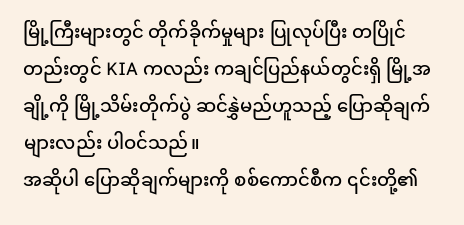မြို့ကြီးများတွင် တိုက်ခိုက်မှုများ ပြုလုပ်ပြီး တပြိုင်တည်းတွင် KIA ကလည်း ကချင်ပြည်နယ်တွင်းရှိ မြို့အချို့ကို မြို့သိမ်းတိုက်ပွဲ ဆင်နွှဲမည်ဟူသည့် ပြောဆိုချက်များလည်း ပါဝင်သည်။
အဆိုပါ ပြောဆိုချက်များကို စစ်ကောင်စီက ၎င်းတို့၏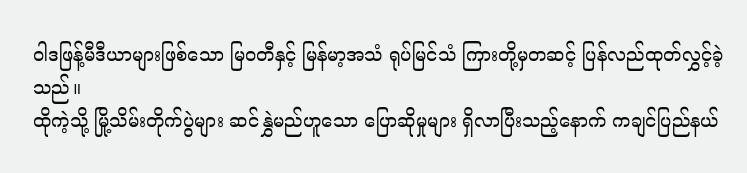ဝါဒဖြန့်မီဒီယာများဖြစ်သော မြဝတီနှင့် မြန်မာ့အသံ ရုပ်မြင်သံ ကြားတို့မှတဆင့် ပြန်လည်ထုတ်လွှင့်ခဲ့သည်။
ထိုကဲ့သို့ မြို့သိမ်းတိုက်ပွဲများ ဆင်နွှဲမည်ဟူသော ပြောဆိုမှုများ ရှိလာပြီးသည့်နောက် ကချင်ပြည်နယ်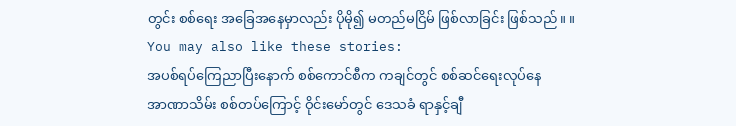တွင်း စစ်ရေး အခြေအနေမှာလည်း ပိုမို၍ မတည်မငြိမ် ဖြစ်လာခြင်း ဖြစ်သည်။ ။
You may also like these stories:
အပစ်ရပ်ကြေညာပြီးနောက် စစ်ကောင်စီက ကချင်တွင် စစ်ဆင်ရေးလုပ်နေ
အာဏာသိမ်း စစ်တပ်ကြောင့် ဝိုင်းမော်တွင် ဒေသခံ ရာနှင့်ချီ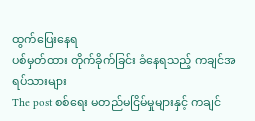ထွက်ပြေးနေရ
ပစ်မှတ်ထား တိုက်ခိုက်ခြင်း ခံနေရသည့် ကချင်အရပ်သားများ
The post စစ်ရေး မတည်မငြိမ်မှုများနှင့် ကချင်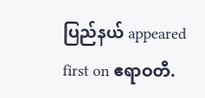ပြည်နယ် appeared first on ဧရာဝတီ.